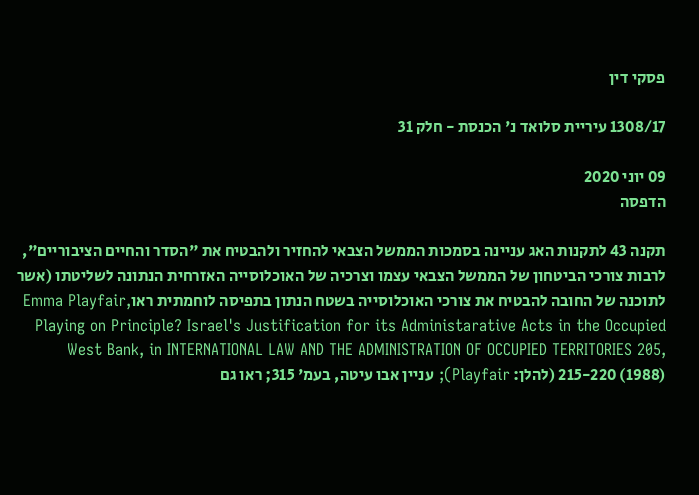פסקי דין

1308/17 עיריית סלואד נ' הכנסת - חלק 31

09 יוני 2020
הדפסה

תקנה 43 לתקנות האג עניינה בסמכות הממשל הצבאי להחזיר ולהבטיח את "הסדר והחיים הציבוריים", לרבות צורכי הביטחון של הממשל הצבאי עצמו וצרכיה של האוכלוסייה האזרחית הנתונה לשליטתו (אשר לתוכנה של החובה להבטיח את צורכי האוכלוסייה בשטח הנתון בתפיסה לוחמתית ראוEmma Playfair, Playing on Principle? Israel's Justification for its Administarative Acts in the Occupied West Bank, in INTERNATIONAL LAW AND THE ADMINISTRATION OF OCCUPIED TERRITORIES 205, 215-220 (1988) (להלן: Playfair); עניין אבו עיטה, בעמ' 315; ראו גם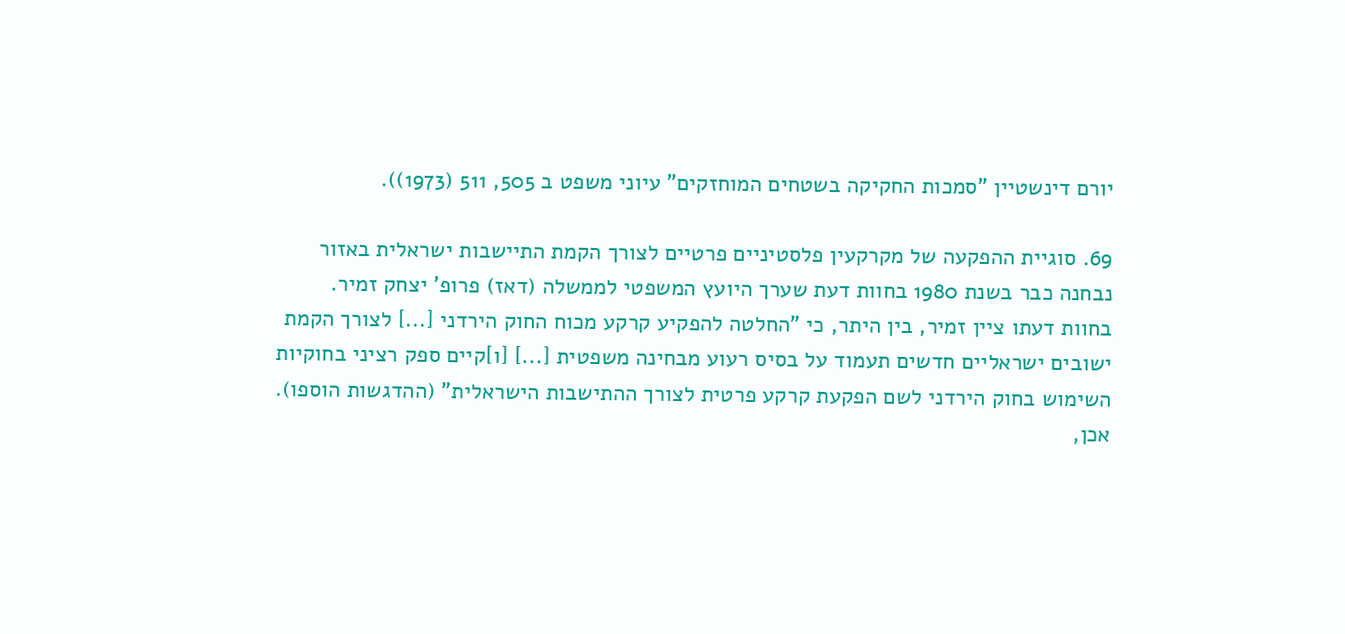יורם דינשטיין "סמכות החקיקה בשטחים המוחזקים" עיוני משפט ב 505, 511 (1973)).

69. סוגיית ההפקעה של מקרקעין פלסטיניים פרטיים לצורך הקמת התיישבות ישראלית באזור נבחנה כבר בשנת 1980 בחוות דעת שערך היועץ המשפטי לממשלה (דאז) פרופ' יצחק זמיר. בחוות דעתו ציין זמיר, בין היתר, כי "החלטה להפקיע קרקע מכוח החוק הירדני [...] לצורך הקמת ישובים ישראליים חדשים תעמוד על בסיס רעוע מבחינה משפטית [...] [ו]קיים ספק רציני בחוקיות השימוש בחוק הירדני לשם הפקעת קרקע פרטית לצורך ההתישבות הישראלית" (ההדגשות הוספו). אכן,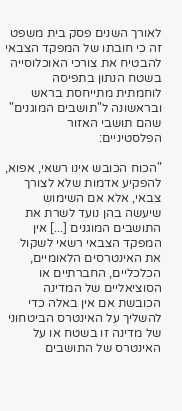לאורך השנים פסק בית משפט זה כי חובתו של המפקד הצבאי להבטיח את צורכי האוכלוסייה בשטח הנתון בתפיסה לוחמתית מתייחסת בראש ובראשונה ל"תושבים המוגנים" שהם תושבי האזור הפלסטיניים:

"הכוח הכובש אינו רשאי, אפוא, להפקיע אדמות שלא לצורך צבאי, אלא אם השימוש שיעשה בהן נועד לשרת את התושבים המוגנים [...] אין המפקד הצבאי רשאי לשקול את האינטרסים הלאומיים, הכלכליים, החברתיים או הסוציאליים של המדינה הכובשת אם אין באלה כדי להשליך על האינטרס הביטחוני של מדינה זו בשטח או על האינטרס של התושבים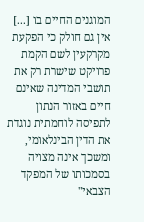המוגנים החיים בו [...] אין גם חולק כי הפקעת מקרקעין לשם הקמת פרויקט שישרת רק את תושבי המדינה שאינם חיים באזור הנתון לתפיסה לוחמתית נוגדת את הדין הבינלאומי, ומשכך אינה מצויה בסמכותו של המפקד הצבאי"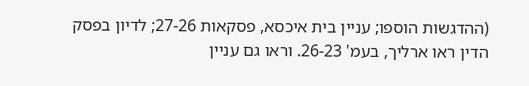(ההדגשות הוספו; עניין בית איכסא, פסקאות 27-26; לדיון בפסק הדין ראו ארליך, בעמ' 26-23. וראו גם עניין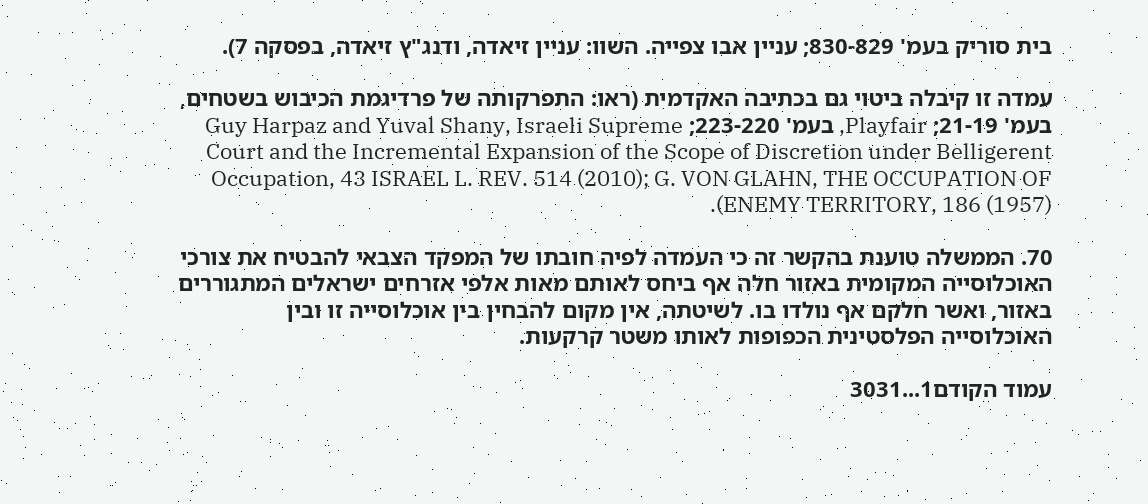בית סוריק בעמ' 830-829; עניין אבו צפייה. השוו: עניין זיאדה, ודנג"ץ זיאדה, בפסקה 7).

עמדה זו קיבלה ביטוי גם בכתיבה האקדמית (ראו: התפרקותה של פרדיגמת הכיבוש בשטחים, בעמ' 21-19; Playfair, בעמ' 223-220; Guy Harpaz and Yuval Shany, Israeli Supreme Court and the Incremental Expansion of the Scope of Discretion under Belligerent Occupation, 43 ISRAEL L. REV. 514 (2010); G. VON GLAHN, THE OCCUPATION OF ENEMY TERRITORY, 186 (1957)).

70. הממשלה טוענת בהקשר זה כי העמדה לפיה חובתו של המפקד הצבאי להבטיח את צורכי האוכלוסייה המקומית באזור חלה אף ביחס לאותם מאות אלפי אזרחים ישראלים המתגוררים באזור, ואשר חלקם אף נולדו בו. לשיטתה, אין מקום להבחין בין אוכלוסייה זו ובין האוכלוסייה הפלסטינית הכפופות לאותו משטר קרקעות.

עמוד הקודם1...3031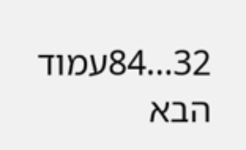32...84עמוד הבא